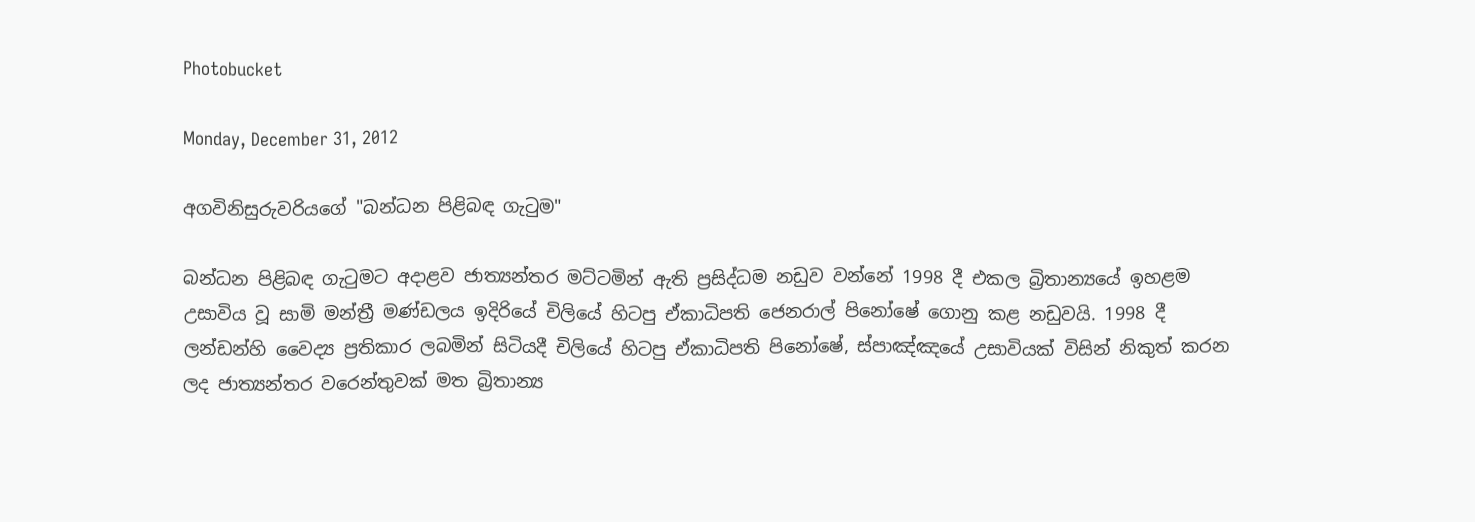Photobucket

Monday, December 31, 2012

අගවිනිසුරුවරියගේ "බන්ධන පිළිබඳ ගැටුම"

බන්ධන පිළිබඳ ගැටුමට අදාළව ජාත්‍යන්තර මට්‌ටමින් ඇති ප්‍රසිද්ධම නඩුව වන්නේ 1998 දී එකල බ්‍රිතාන්‍යයේ ඉහළම උසාවිය වූ සාමි මන්ත්‍රී මණ්‌ඩලය ඉදිරියේ චිලියේ හිටපු ඒකාධිපති ජෙනරාල් පිනෝෂේ ගොනු කළ නඩුවයි. 1998 දී ලන්ඩන්හි වෛද්‍ය ප්‍රතිකාර ලබමින් සිටියදී චිලියේ හිටපු ඒකාධිපති පිනෝෂේ, ස්‌පාඤ්ඤයේ උසාවියක්‌ විසින් නිකුත් කරන ලද ජාත්‍යන්තර වරෙන්තුවක්‌ මත බ්‍රිතාන්‍ය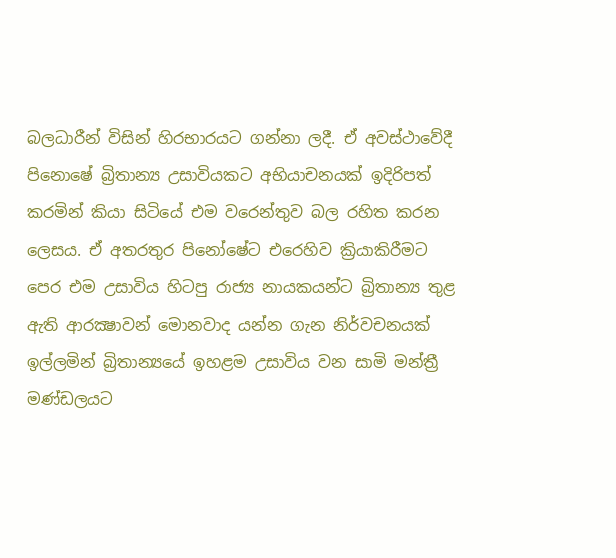බලධාරීන් විසින් හිරභාරයට ගන්නා ලදී. ඒ අවස්‌ථාවේදී පිනොෂේ බ්‍රිතාන්‍ය උසාවියකට අභියාචනයක්‌ ඉදිරිපත් කරමින් කියා සිටියේ එම වරෙන්තුව බල රහිත කරන ලෙසය. ඒ අතරතුර පිනෝෂේට එරෙහිව ක්‍රියාකිරීමට පෙර එම උසාවිය හිටපු රාජ්‍ය නායකයන්ට බ්‍රිතාන්‍ය තුළ ඇති ආරක්‍ෂාවන් මොනවාද යන්න ගැන නිර්වචනයක්‌ ඉල්ලමින් බ්‍රිතාන්‍යයේ ඉහළම උසාවිය වන සාමි මන්ත්‍රී මණ්‌ඩලයට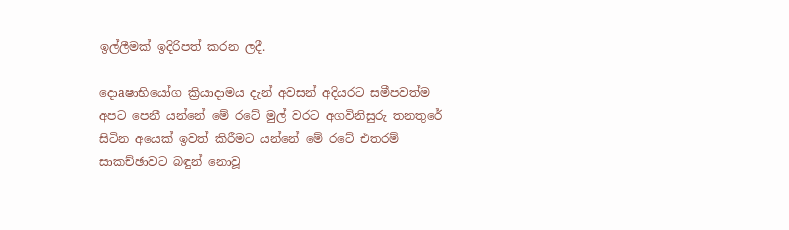ඉල්ලීමක්‌ ඉදිරිපත් කරන ලදී.

දොaෂාභියෝග ක්‍රියාදාමය දැන් අවසන් අදියරට සමීපවත්ම අපට පෙනී යන්නේ මේ රටේ මුල් වරට අගවිනිසුරු තනතුරේ සිටින අයෙක්‌ ඉවත් කිරීමට යන්නේ මේ රටේ එතරම් සාකච්ඡාවට බඳුන් නොවූ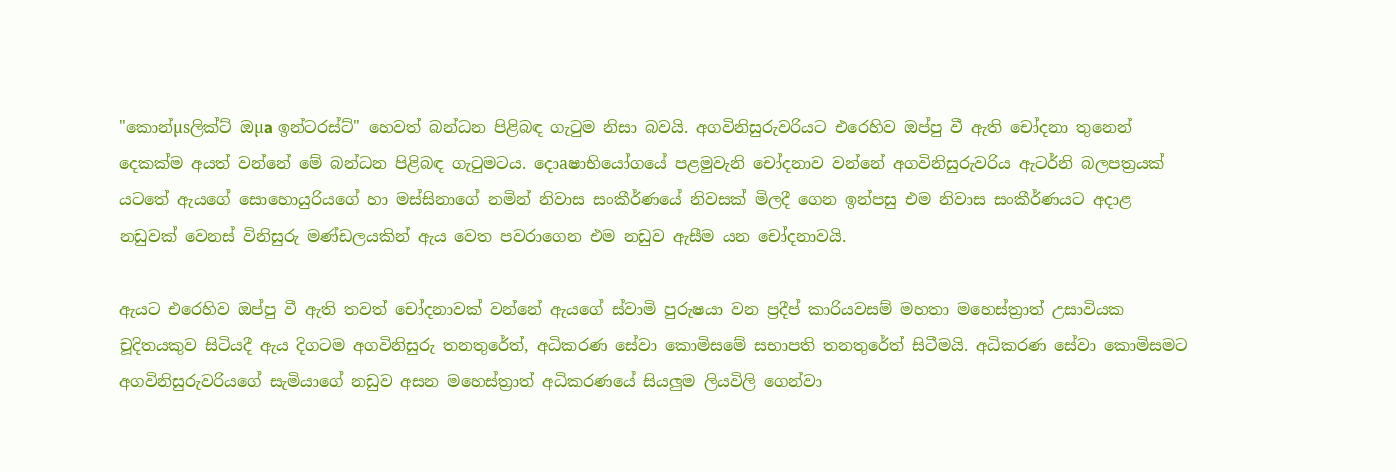"කොන්µsලික්‌ට්‌ ඔµa ඉන්ටරස්‌ට්‌" හෙවත් බන්ධන පිළිබඳ ගැටුම නිසා බවයි. අගවිනිසුරුවරියට එරෙහිව ඔප්පු වී ඇති චෝදනා තුනෙන් දෙකක්‌ම අයත් වන්නේ මේ බන්ධන පිළිබඳ ගැටුමටය. දොaෂාභියෝගයේ පළමුවැනි චෝදනාව වන්නේ අගවිනිසුරුවරිය ඇටර්නි බලපත්‍රයක්‌ යටතේ ඇයගේ සොහොයුරියගේ හා මස්‌සිනාගේ නමින් නිවාස සංකීර්ණයේ නිවසක්‌ මිලදී ගෙන ඉන්පසු එම නිවාස සංකීර්ණයට අදාළ නඩුවක්‌ වෙනස්‌ විනිසුරු මණ්‌ඩලයකින් ඇය වෙත පවරාගෙන එම නඩුව ඇසීම යන චෝදනාවයි.

ඇයට එරෙහිව ඔප්පු වී ඇති තවත් චෝදනාවක්‌ වන්නේ ඇයගේ ස්‌වාමි පුරුෂයා වන ප්‍රදීප් කාරියවසම් මහතා මහෙස්‌ත්‍රාත් උසාවියක චූදිතයකුව සිටියදී ඇය දිගටම අගවිනිසුරු තනතුරේත්, අධිකරණ සේවා කොමිසමේ සභාපති තනතුරේත් සිටීමයි. අධිකරණ සේවා කොමිසමට අගවිනිසුරුවරියගේ සැමියාගේ නඩුව අසන මහෙස්‌ත්‍රාත් අධිකරණයේ සියලුම ලියවිලි ගෙන්වා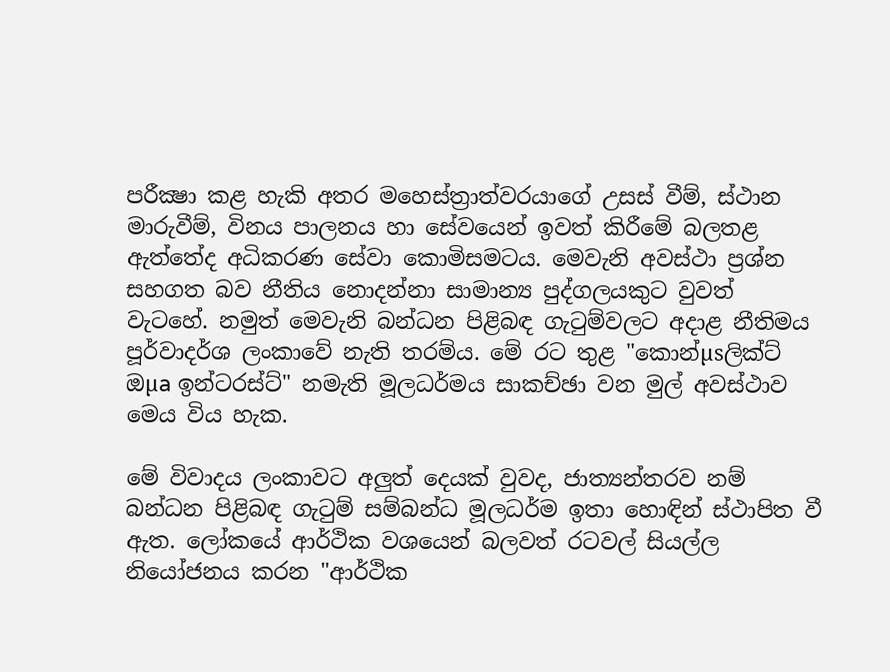පරීක්‍ෂා කළ හැකි අතර මහෙස්‌ත්‍රාත්වරයාගේ උසස්‌ වීම්, ස්‌ථාන මාරුවීම්, විනය පාලනය හා සේවයෙන් ඉවත් කිරීමේ බලතළ ඇත්තේද අධිකරණ සේවා කොමිසමටය. මෙවැනි අවස්‌ථා ප්‍රශ්න සහගත බව නීතිය නොදන්නා සාමාන්‍ය පුද්ගලයකුට වුවත් වැටහේ. නමුත් මෙවැනි බන්ධන පිළිබඳ ගැටුම්වලට අදාළ නීතිමය පූර්වාදර්ශ ලංකාවේ නැති තරම්ය. මේ රට තුළ "කොන්µsලික්‌ට්‌ ඔµa ඉන්ටරස්‌ට්‌" නමැති මූලධර්මය සාකච්ඡා වන මුල් අවස්‌ථාව මෙය විය හැක.

මේ විවාදය ලංකාවට අලුත් දෙයක්‌ වුවද, ජාත්‍යන්තරව නම් බන්ධන පිළිබඳ ගැටුම් සම්බන්ධ මූලධර්ම ඉතා හොඳින් ස්‌ථාපිත වී ඇත. ලෝකයේ ආර්ථික වශයෙන් බලවත් රටවල් සියල්ල නියෝජනය කරන "ආර්ථික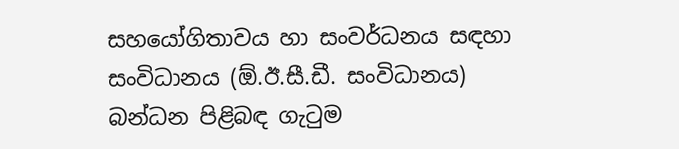සහයෝගිතාවය හා සංවර්ධනය සඳහා සංවිධානය (ඕ.ඊ.සී.ඩී. සංවිධානය) බන්ධන පිළිබඳ ගැටුම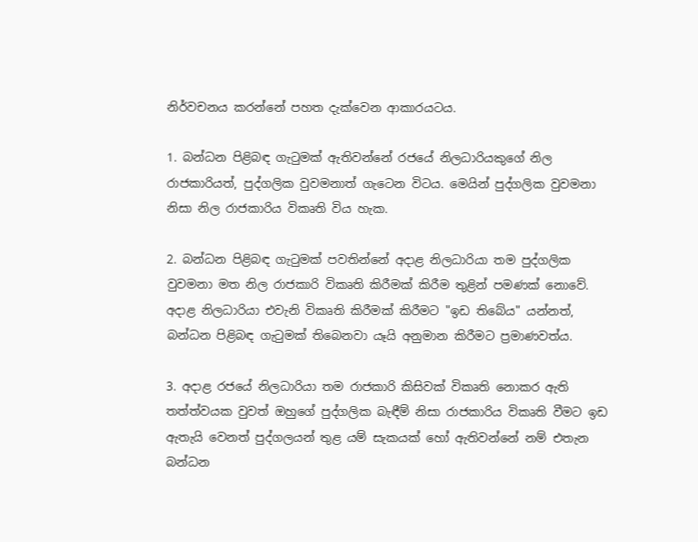නිර්වචනය කරන්නේ පහත දැක්‌වෙන ආකාරයටය.

1. බන්ධන පිළිබඳ ගැටුමක්‌ ඇතිවන්නේ රජයේ නිලධාරියකුගේ නිල රාජකාරියත්, පුද්ගලික වුවමනාත් ගැටෙන විටය. මෙයින් පුද්ගලික වුවමනා නිසා නිල රාජකාරිය විකෘති විය හැක.

2. බන්ධන පිළිබඳ ගැටුමක්‌ පවතින්නේ අදාළ නිලධාරියා තම පුද්ගලික වුවමනා මත නිල රාජකාරි විකෘති කිරීමක්‌ කිරීම තුළින් පමණක්‌ නොවේ. අදාළ නිලධාරියා එවැනි විකෘති කිරීමක්‌ කිරීමට "ඉඩ තිබේය" යන්නත්, බන්ධන පිළිබඳ ගැටුමක්‌ තිබෙනවා යෑයි අනුමාන කිරීමට ප්‍රමාණවත්ය.

3. අදාළ රජයේ නිලධාරියා තම රාජකාරි කිසිවක්‌ විකෘති නොකර ඇති තත්ත්වයක වුවත් ඔහුගේ පුද්ගලික බැඳීම් නිසා රාජකාරිය විකෘති වීමට ඉඩ ඇතැයි වෙනත් පුද්ගලයන් තුළ යම් සැකයක්‌ හෝ ඇතිවන්නේ නම් එතැන බන්ධන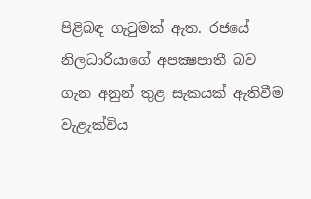පිළිබඳ ගැටුමක්‌ ඇත. රජයේ නිලධාරියාගේ අපක්‍ෂපාතී බව ගැන අනුන් තුළ සැකයක්‌ ඇතිවීම වැළැක්‌විය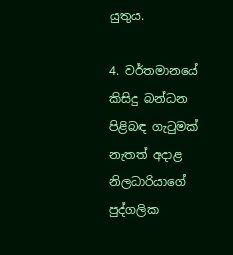යුතුය.

4. වර්තමානයේ කිසිදු බන්ධන පිළිබඳ ගැටුමක්‌ නැතත් අදාළ නිලධාරියාගේ පුද්ගලික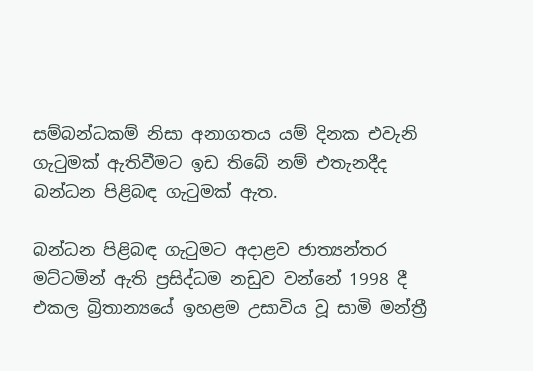සම්බන්ධකම් නිසා අනාගතය යම් දිනක එවැනි ගැටුමක්‌ ඇතිවීමට ඉඩ තිබේ නම් එතැනදීද බන්ධන පිළිබඳ ගැටුමක්‌ ඇත.

බන්ධන පිළිබඳ ගැටුමට අදාළව ජාත්‍යන්තර මට්‌ටමින් ඇති ප්‍රසිද්ධම නඩුව වන්නේ 1998 දී එකල බ්‍රිතාන්‍යයේ ඉහළම උසාවිය වූ සාමි මන්ත්‍රී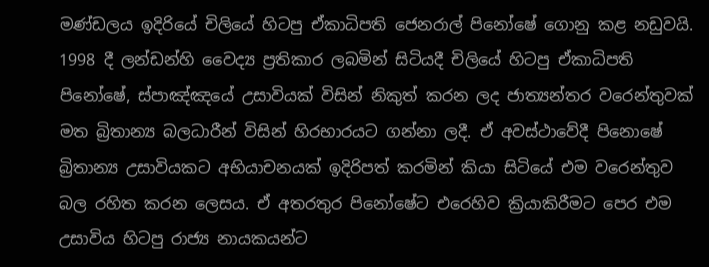මණ්‌ඩලය ඉදිරියේ චිලියේ හිටපු ඒකාධිපති ජෙනරාල් පිනෝෂේ ගොනු කළ නඩුවයි. 1998 දී ලන්ඩන්හි වෛද්‍ය ප්‍රතිකාර ලබමින් සිටියදී චිලියේ හිටපු ඒකාධිපති පිනෝෂේ, ස්‌පාඤ්ඤයේ උසාවියක්‌ විසින් නිකුත් කරන ලද ජාත්‍යන්තර වරෙන්තුවක්‌ මත බ්‍රිතාන්‍ය බලධාරීන් විසින් හිරභාරයට ගන්නා ලදී. ඒ අවස්‌ථාවේදී පිනොෂේ බ්‍රිතාන්‍ය උසාවියකට අභියාචනයක්‌ ඉදිරිපත් කරමින් කියා සිටියේ එම වරෙන්තුව බල රහිත කරන ලෙසය. ඒ අතරතුර පිනෝෂේට එරෙහිව ක්‍රියාකිරීමට පෙර එම උසාවිය හිටපු රාජ්‍ය නායකයන්ට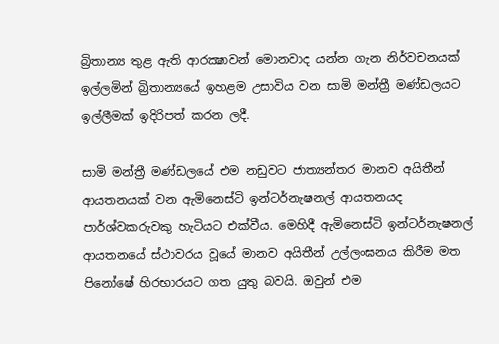බ්‍රිතාන්‍ය තුළ ඇති ආරක්‍ෂාවන් මොනවාද යන්න ගැන නිර්වචනයක්‌ ඉල්ලමින් බ්‍රිතාන්‍යයේ ඉහළම උසාවිය වන සාමි මන්ත්‍රී මණ්‌ඩලයට ඉල්ලීමක්‌ ඉදිරිපත් කරන ලදී.

සාමි මන්ත්‍රී මණ්‌ඩලයේ එම නඩුවට ජාත්‍යන්තර මානව අයිතීන් ආයතනයක්‌ වන ඇමිනෙස්‌ටි ඉන්ටර්නැෂනල් ආයතනයද පාර්ශ්වකරුවකු හැටියට එක්‌වීය. මෙහිදී ඇමිනෙස්‌ටි ඉන්ටර්නැෂනල් ආයතනයේ ස්‌ථාවරය වූයේ මානව අයිතීන් උල්ලංඝනය කිරීම මත පිනෝෂේ හිරභාරයට ගත යුතු බවයි. ඔවුන් එම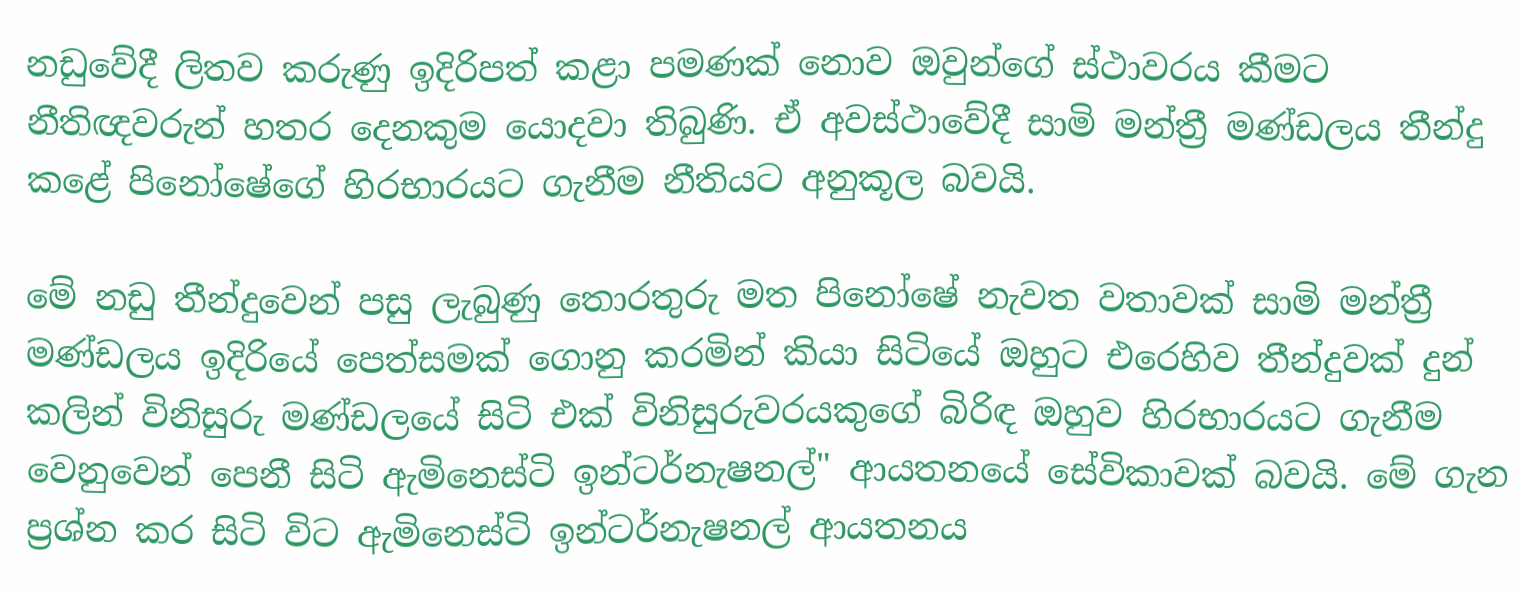නඩුවේදී ලිතව කරුණු ඉදිරිපත් කළා පමණක්‌ නොව ඔවුන්ගේ ස්‌ථාවරය කීමට නීතිඥවරුන් හතර දෙනකුම යොදවා තිබුණි. ඒ අවස්‌ථාවේදී සාමි මන්ත්‍රී මණ්‌ඩලය තීන්දු කළේ පිනෝෂේගේ හිරභාරයට ගැනීම නීතියට අනුකූල බවයි.

මේ නඩු තීන්දුවෙන් පසු ලැබුණු තොරතුරු මත පිනෝෂේ නැවත වතාවක්‌ සාමි මන්ත්‍රී මණ්‌ඩලය ඉදිරියේ පෙත්සමක්‌ ගොනු කරමින් කියා සිටියේ ඔහුට එරෙහිව තීන්දුවක්‌ දුන් කලින් විනිසුරු මණ්‌ඩලයේ සිටි එක්‌ විනිසුරුවරයකුගේ බිරිඳ ඔහුව හිරභාරයට ගැනීම වෙනුවෙන් පෙනී සිටි ඇමිනෙස්‌ටි ඉන්ටර්නැෂනල්" ආයතනයේ සේවිකාවක්‌ බවයි. මේ ගැන ප්‍රශ්න කර සිටි විට ඇමිනෙස්‌ටි ඉන්ටර්නැෂනල් ආයතනය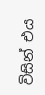විසින් එය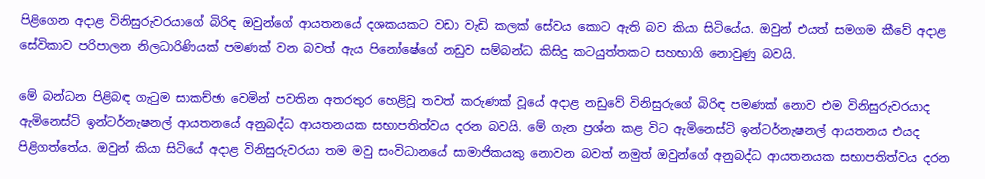පිළිගෙන අදාළ විනිසුරුවරයාගේ බිරිඳ ඔවුන්ගේ ආයතනයේ දශකයකට වඩා වැඩි කලක්‌ සේවය කොට ඇති බව කියා සිටියේය. ඔවුන් එයත් සමගම කීවේ අදාළ සේවිකාව පරිපාලන නිලධාරිණියක්‌ පමණක්‌ වන බවත් ඇය පිනෝෂේගේ නඩුව සම්බන්ධ කිසිදු කටයුත්තකට සහභාගි නොවුණු බවයි.

මේ බන්ධන පිළිබඳ ගැටුම සාකච්ඡා වෙමින් පවතින අතරතුර හෙළිවූ තවත් කරුණක්‌ වූයේ අදාළ නඩුවේ විනිසුරුගේ බිරිඳ පමණක්‌ නොව එම විනිසුරුවරයාද ඇමිනෙස්‌ටි ඉන්ටර්නැෂනල් ආයතනයේ අනුබද්ධ ආයතනයක සභාපතිත්වය දරන බවයි. මේ ගැන ප්‍රශ්න කළ විට ඇමිනෙස්‌ටි ඉන්ටර්නැෂනල් ආයතනය එයද පිළිගත්තේය. ඔවුන් කියා සිටියේ අදාළ විනිසුරුවරයා තම මවු සංවිධානයේ සාමාජිකයකු නොවන බවත් නමුත් ඔවුන්ගේ අනුබද්ධ ආයතනයක සභාපතිත්වය දරන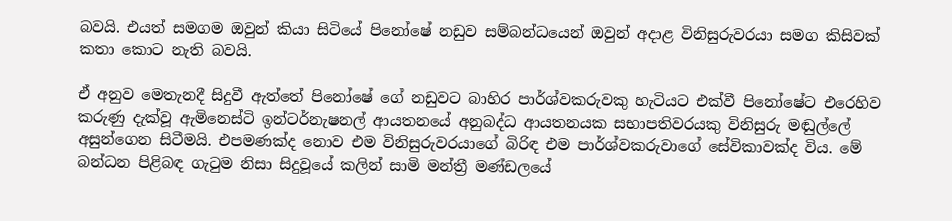බවයි. එයත් සමගම ඔවුන් කියා සිටියේ පිනෝෂේ නඩුව සම්බන්ධයෙන් ඔවුන් අදාළ විනිසුරුවරයා සමග කිසිවක්‌ කතා කොට නැති බවයි.

ඒ අනුව මෙතැනදී සිදුවී ඇත්තේ පිනෝෂේ ගේ නඩුවට බාහිර පාර්ශ්වකරුවකු හැටියට එක්‌වී පිනෝෂේට එරෙහිව කරුණු දැක්‌වූ ඇමිනෙස්‌ටි ඉන්ටර්නැෂනල් ආයතනයේ අනුබද්ධ ආයතනයක සභාපතිවරයකු විනිසුරු මඬුල්ලේ අසුන්ගෙන සිටීමයි. එපමණක්‌ද නොව එම විනිසුරුවරයාගේ බිරිඳ එම පාර්ශ්වකරුවාගේ සේවිකාවක්‌ද විය. මේ බන්ධන පිළිබඳ ගැටුම නිසා සිදුවූයේ කලින් සාමි මන්ත්‍රී මණ්‌ඩලයේ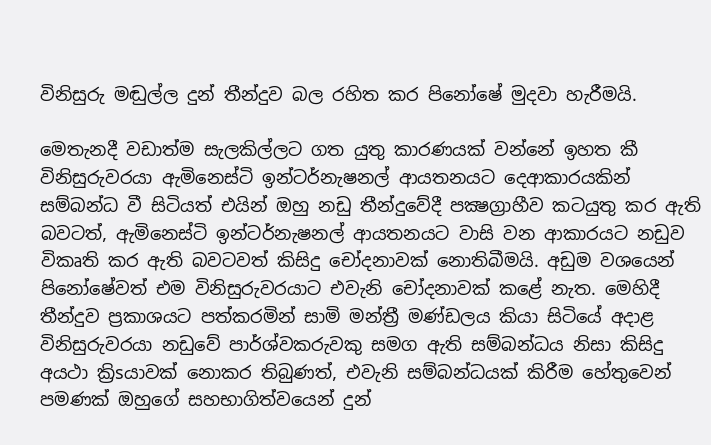විනිසුරු මඬුල්ල දුන් තීන්දුව බල රහිත කර පිනෝෂේ මුදවා හැරීමයි.

මෙතැනදී වඩාත්ම සැලකිල්ලට ගත යුතු කාරණයක්‌ වන්නේ ඉහත කී විනිසුරුවරයා ඇමිනෙස්‌ටි ඉන්ටර්නැෂනල් ආයතනයට දෙආකාරයකින් සම්බන්ධ වී සිටියත් එයින් ඔහු නඩු තීන්දුවේදී පක්‍ෂග්‍රාහීව කටයුතු කර ඇති බවටත්, ඇමිනෙස්‌ටි ඉන්ටර්නැෂනල් ආයතනයට වාසි වන ආකාරයට නඩුව විකෘති කර ඇති බවටවත් කිසිදු චෝදනාවක්‌ නොතිබීමයි. අඩුම වශයෙන් පිනෝෂේවත් එම විනිසුරුවරයාට එවැනි චෝදනාවක්‌ කළේ නැත. මෙහිදී තීන්දුව ප්‍රකාශයට පත්කරමින් සාමි මන්ත්‍රී මණ්‌ඩලය කියා සිටියේ අදාළ විනිසුරුවරයා නඩුවේ පාර්ශ්වකරුවකු සමග ඇති සම්බන්ධය නිසා කිසිදු අයථා ක්‍රිsයාවක්‌ නොකර තිබුණත්, එවැනි සම්බන්ධයක්‌ කිරීම හේතුවෙන් පමණක්‌ ඔහුගේ සහභාගිත්වයෙන් දුන්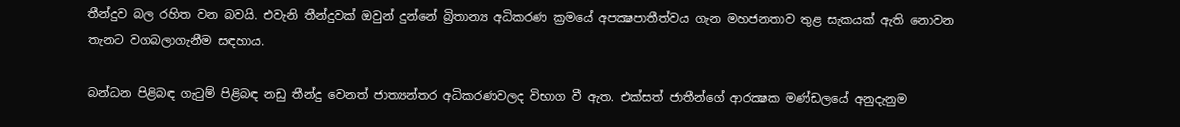තීන්දුව බල රහිත වන බවයි. එවැනි තීන්දුවක්‌ ඔවුන් දුන්නේ බ්‍රිතාන්‍ය අධිකරණ ක්‍රමයේ අපක්‍ෂපාතීත්වය ගැන මහජනතාව තුළ සැකයක්‌ ඇති නොවන තැනට වගබලාගැනීම සඳහාය.

බන්ධන පිළිබඳ ගැටුම් පිළිබඳ නඩු තීන්දු වෙනත් ජාත්‍යන්තර අධිකරණවලද විභාග වී ඇත. එක්‌සත් ජාතීන්ගේ ආරක්‍ෂක මණ්‌ඩලයේ අනුදැනුම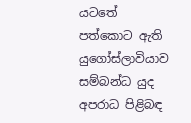යටතේ පත්කොට ඇති යුගෝස්‌ලාවියාව සම්බන්ධ යුද අපරාධ පිළිබඳ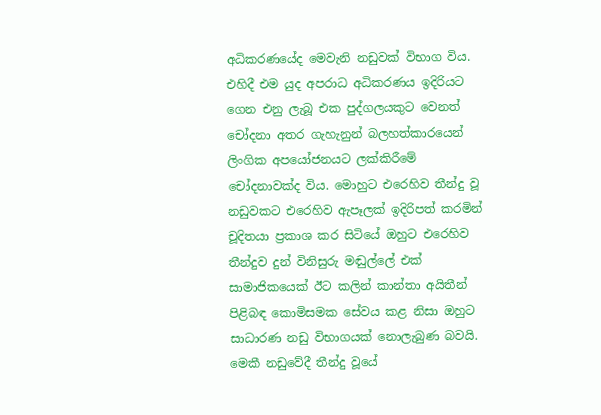අධිකරණයේද මෙවැනි නඩුවක්‌ විභාග විය. එහිදී එම යුද අපරාධ අධිකරණය ඉදිරියට ගෙන එනු ලැබූ එක පුද්ගලයකුට වෙනත් චෝදනා අතර ගැහැනුන් බලහත්කාරයෙන් ලිංගික අපයෝජනයට ලක්‌කිරීමේ චෝදනාවක්‌ද විය. මොහුට එරෙහිව තීන්දු වූ නඩුවකට එරෙහිව ඇපෑලක්‌ ඉදිරිපත් කරමින් චූදිතයා ප්‍රකාශ කර සිටියේ ඔහුට එරෙහිව තීන්දුව දුන් විනිසුරු මඬුල්ලේ එක්‌ සාමාජිකයෙක්‌ ඊට කලින් කාන්තා අයිතීන් පිළිබඳ කොමිසමක සේවය කළ නිසා ඔහුට සාධාරණ නඩු විභාගයක්‌ නොලැබුණ බවයි. මෙකී නඩුවේදී තීන්දු වූයේ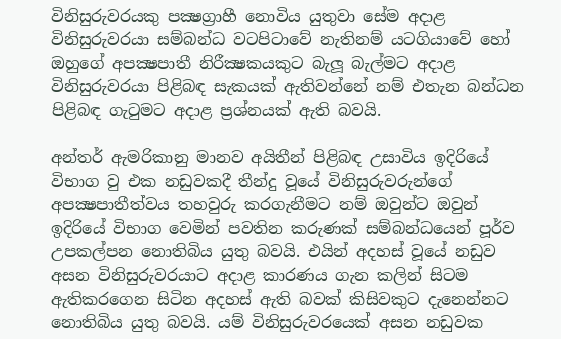විනිසුරුවරයකු පක්‍ෂග්‍රාහී නොවිය යුතුවා සේම අදාළ විනිසුරුවරයා සම්බන්ධ වටපිටාවේ නැතිනම් යටගියාවේ හෝ ඔහුගේ අපක්‍ෂපාතී නිරීක්‍ෂකයකුට බැලූ බැල්මට අදාළ විනිසුරුවරයා පිළිබඳ සැකයක්‌ ඇතිවන්නේ නම් එතැන බන්ධන පිළිබඳ ගැටුමට අදාළ ප්‍රශ්නයක්‌ ඇති බවයි.

අන්තර් ඇමරිකානු මානව අයිතීන් පිළිබඳ උසාවිය ඉදිරියේ විභාග වු එක නඩුවකදී තීන්දු වූයේ විනිසුරුවරුන්ගේ අපක්‍ෂපාතීත්වය තහවුරු කරගැනීමට නම් ඔවුන්ට ඔවුන් ඉදිරියේ විභාග වෙමින් පවතින කරුණක්‌ සම්බන්ධයෙන් පූර්ව උපකල්පන නොතිබිය යුතු බවයි. එයින් අදහස්‌ වූයේ නඩුව අසන විනිසුරුවරයාට අදාළ කාරණය ගැන කලින් සිටම ඇතිකරගෙන සිටින අදහස්‌ ඇති බවක්‌ කිසිවකුට දැනෙන්නට නොතිබිය යුතු බවයි. යම් විනිසුරුවරයෙක්‌ අසන නඩුවක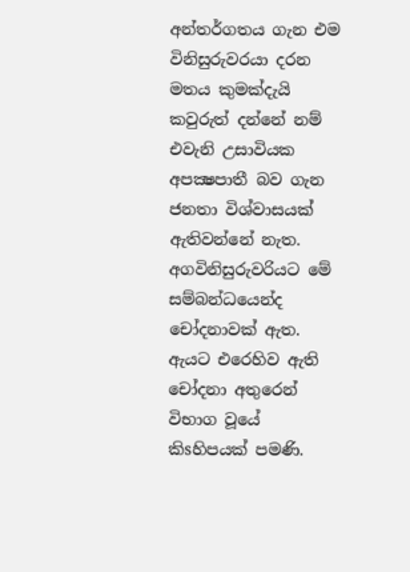අන්තර්ගතය ගැන එම විනිසුරුවරයා දරන මතය කුමක්‌දැයි කවුරුත් දන්නේ නම් එවැනි උසාවියක අපක්‍ෂපාතී බව ගැන ජනතා විශ්වාසයක්‌ ඇතිවන්නේ නැත. අගවිනිසුරුවරියට මේ සම්බන්ධයෙන්ද චෝදනාවක්‌ ඇත. ඇයට එරෙහිව ඇති චෝදනා අතුරෙන් විභාග වූයේ කිsහිපයක්‌ පමණි.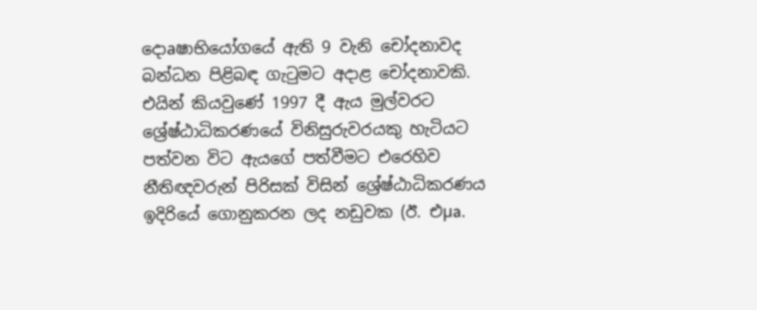දොaෂාභියෝගයේ ඇති 9 වැනි චෝදනාවද බන්ධන පිළිබඳ ගැටුමට අදාළ චෝදනාවකි. එයින් කියවුණේ 1997 දී ඇය මුල්වරට ශ්‍රේෂ්ඨාධිකරණයේ විනිසුරුවරයකු හැටියට පත්වන විට ඇයගේ පත්වීමට එරෙහිව නීතිඥවරුන් පිරිසක්‌ විසින් ශ්‍රේෂ්ඨාධිකරණය ඉදිරියේ ගොනුකරන ලද නඩුවක (ඊ. එµa.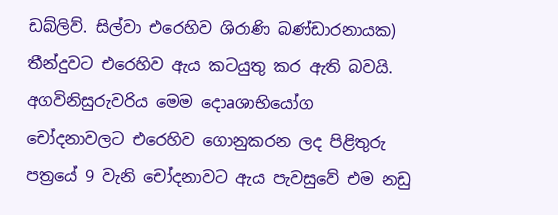ඩබ්ලිව්. සිල්වා එරෙහිව ශිරාණි බණ්‌ඩාරනායක) තීන්දුවට එරෙහිව ඇය කටයුතු කර ඇති බවයි. අගවිනිසුරුවරිය මෙම දොaශාභියෝග චෝදනාවලට එරෙහිව ගොනුකරන ලද පිළිතුරු පත්‍රයේ 9 වැනි චෝදනාවට ඇය පැවසුවේ එම නඩු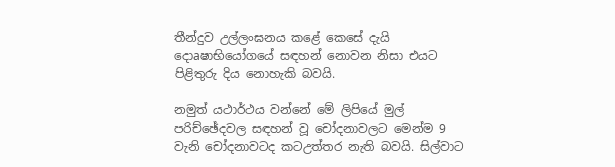තීන්දුව උල්ලංඝනය කළේ කෙසේ දැයි දොaෂාභියෝගයේ සඳහන් නොවන නිසා එයට පිළිතුරු දිය නොහැකි බවයි.

නමුත් යථාර්ථය වන්නේ මේ ලිපියේ මුල් පරිච්ඡේදවල සඳහන් වූ චෝදනාවලට මෙන්ම 9 වැනි චෝදනාවටද කටඋත්තර නැති බවයි. සිල්වාට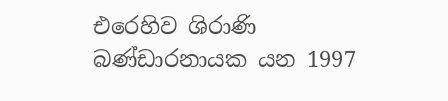එරෙහිව ශිරාණි බණ්‌ඩාරනායක යන 1997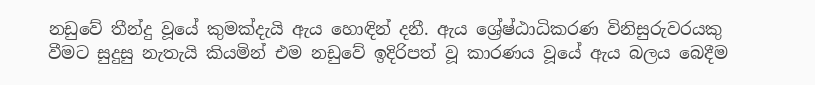නඩුවේ තීන්දු වූයේ කුමක්‌දැයි ඇය හොඳින් දනී. ඇය ශ්‍රේෂ්ඨාධිකරණ විනිසුරුවරයකු වීමට සුදුසු නැතැයි කියමින් එම නඩුවේ ඉදිරිපත් වූ කාරණය වූයේ ඇය බලය බෙදීම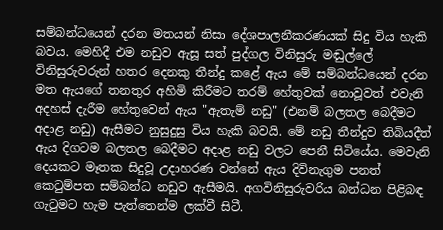සම්බන්ධයෙන් දරන මතයන් නිසා දේශපාලනීකරණයක්‌ සිදු විය හැකි බවය. මෙහිදී එම නඩුව ඇසූ සත් පුද්ගල විනිසුරු මඬුල්ලේ විනිසුරුවරුන් හතර දෙනකු තීන්දු කළේ ඇය මේ සම්බන්ධයෙන් දරන මත ඇයගේ තනතුර අහිමි කිරීමට තරම් හේතුවක්‌ නොවූවත් එවැනි අදහස්‌ දැරීම හේතුවෙන් ඇය "ඇතැම් නඩු" (එනම් බලතල බෙදීමට අදාළ නඩු) ඇසීමට නුසුදුසු විය හැකි බවයි. මේ නඩු තීන්දුව තිබියදීත් ඇය දිගටම බලතල බෙදීමට අදාළ නඩු වලට පෙනී සිටියේය. මෙවැනි දෙයකට මෑතක සිදුවූ උදාහරණ වන්නේ ඇය දිවිනැගුම පනත් කෙටුම්පත සම්බන්ධ නඩුව ඇසීමයි. අගවිනිසුරුවරිය බන්ධන පිළිබඳ ගැටුමට හැම පැත්තෙන්ම ලක්‌වී සිටී.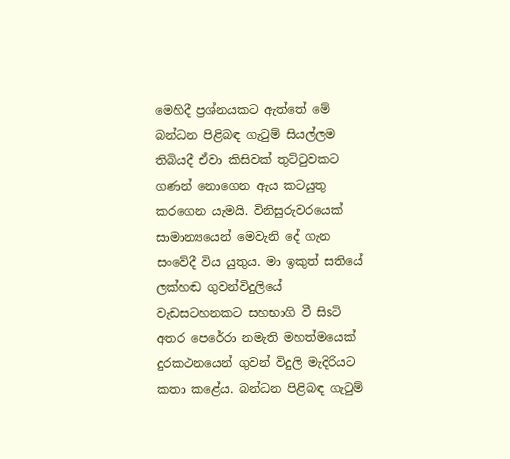මෙහිදී ප්‍රශ්නයකට ඇත්තේ මේ බන්ධන පිළිබඳ ගැටුම් සියල්ලම තිබියදී ඒවා කිසිවක්‌ තුට්‌ටුවකට ගණන් නොගෙන ඇය කටයුතු කරගෙන යැමයි. විනිසුරුවරයෙක්‌ සාමාන්‍යයෙන් මෙවැනි දේ ගැන සංවේදී විය යුතුය. මා ඉකුත් සතියේ ලක්‌හඬ ගුවන්විදුලියේ වැඩසටහනකට සහභාගි වී සිsටි අතර පෙරේරා නමැති මහත්මයෙක්‌ දුරකථනයෙන් ගුවන් විදුලි මැදිරියට කතා කළේය. බන්ධන පිළිබඳ ගැටුම්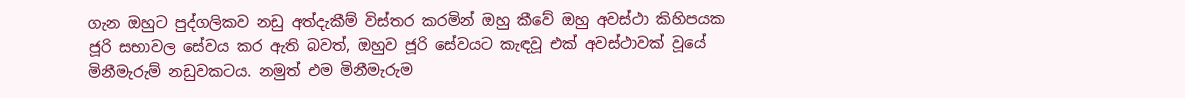ගැන ඔහුට පුද්ගලිකව නඩු අත්දැකීම් විස්‌තර කරමින් ඔහු කීවේ ඔහු අවස්‌ථා කිහිපයක ජූරි සභාවල සේවය කර ඇති බවත්, ඔහුව ජූරි සේවයට කැඳවූ එක්‌ අවස්‌ථාවක්‌ වූයේ මිනීමැරුම් නඩුවකටය. නමුත් එම මිනීමැරුම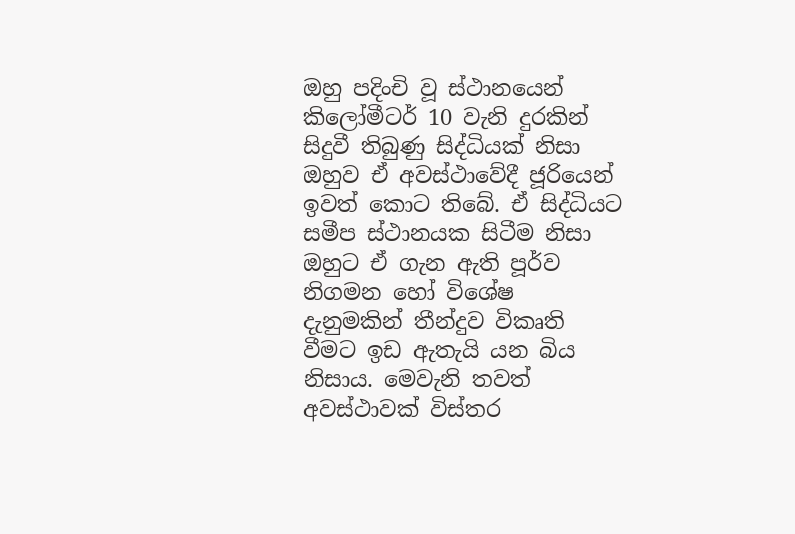ඔහු පදිංචි වූ ස්‌ථානයෙන් කිලෝමීටර් 10 වැනි දුරකින් සිදුවී තිබුණු සිද්ධියක්‌ නිසා ඔහුව ඒ අවස්‌ථාවේදී ජූරියෙන් ඉවත් කොට තිබේ. ඒ සිද්ධියට සමීප ස්‌ථානයක සිටීම නිසා ඔහුට ඒ ගැන ඇති පූර්ව නිගමන හෝ විශේෂ දැනුමකින් තීන්දුව විකෘති වීමට ඉඩ ඇතැයි යන බිය නිසාය. මෙවැනි තවත් අවස්‌ථාවක්‌ විස්‌තර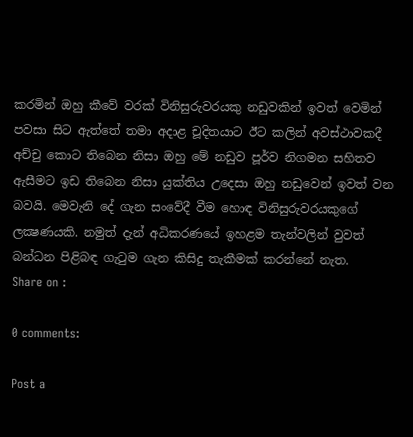කරමින් ඔහු කීවේ වරක්‌ විනිසුරුවරයකු නඩුවකින් ඉවත් වෙමින් පවසා සිට ඇත්තේ තමා අදාළ චූදිතයාට ඊට කලින් අවස්‌ථාවකදී අච්චු කොට තිබෙන නිසා ඔහු මේ නඩුව පූර්ව නිගමන සහිතව ඇසීමට ඉඩ තිබෙන නිසා යුක්‌තිය උදෙසා ඔහු නඩුවෙන් ඉවත් වන බවයි. මෙවැනි දේ ගැන සංවේදී වීම හොඳ විනිසුරුවරයකුගේ ලක්‍ෂණයකි. නමුත් දැන් අධිකරණයේ ඉහළම තැන්වලින් වුවත් බන්ධන පිළිබඳ ගැටුම ගැන කිසිදු තැකීමක්‌ කරන්නේ නැත.
Share on :

0 comments:

Post a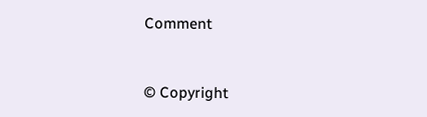Comment


© Copyright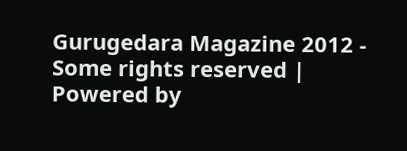Gurugedara Magazine 2012 - Some rights reserved | Powered by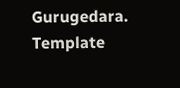Gurugedara.
Template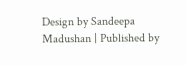Design by Sandeepa Madushan | Published by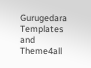Gurugedara Templates and Theme4all